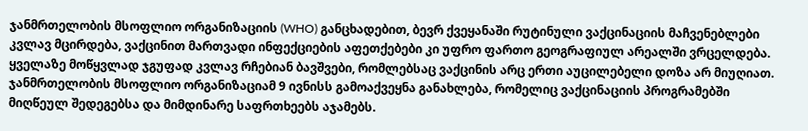ჯანმრთელობის მსოფლიო ორგანიზაციის (WHO) განცხადებით, ბევრ ქვეყანაში რუტინული ვაქცინაციის მაჩვენებლები კვლავ მცირდება, ვაქცინით მართვადი ინფექციების აფეთქებები კი უფრო ფართო გეოგრაფიულ არეალში ვრცელდება. ყველაზე მოწყვლად ჯგუფად კვლავ რჩებიან ბავშვები, რომლებსაც ვაქცინის არც ერთი აუცილებელი დოზა არ მიუღიათ.
ჯანმრთელობის მსოფლიო ორგანიზაციამ 9 ივნისს გამოაქვეყნა განახლება, რომელიც ვაქცინაციის პროგრამებში მიღწეულ შედეგებსა და მიმდინარე საფრთხეებს აჯამებს.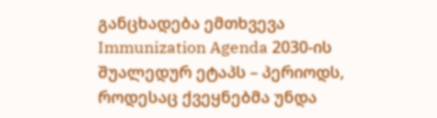განცხადება ემთხვევა Immunization Agenda 2030-ის შუალედურ ეტაპს – პერიოდს, როდესაც ქვეყნებმა უნდა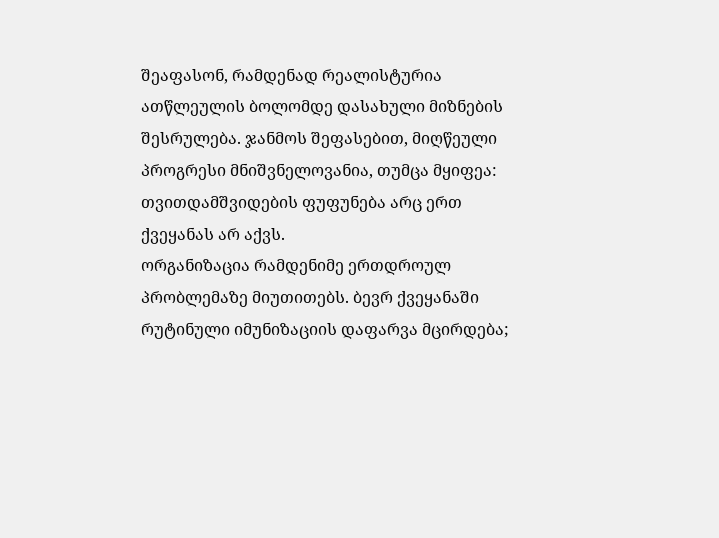შეაფასონ, რამდენად რეალისტურია ათწლეულის ბოლომდე დასახული მიზნების შესრულება. ჯანმოს შეფასებით, მიღწეული პროგრესი მნიშვნელოვანია, თუმცა მყიფეა: თვითდამშვიდების ფუფუნება არც ერთ ქვეყანას არ აქვს.
ორგანიზაცია რამდენიმე ერთდროულ პრობლემაზე მიუთითებს. ბევრ ქვეყანაში რუტინული იმუნიზაციის დაფარვა მცირდება;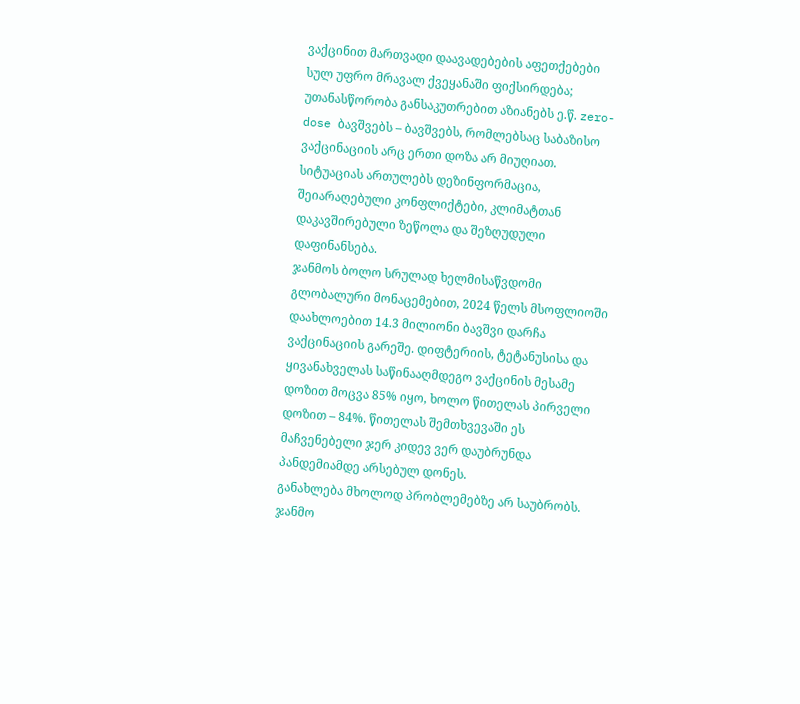ვაქცინით მართვადი დაავადებების აფეთქებები სულ უფრო მრავალ ქვეყანაში ფიქსირდება; უთანასწორობა განსაკუთრებით აზიანებს ე.წ. zero-dose ბავშვებს – ბავშვებს, რომლებსაც საბაზისო ვაქცინაციის არც ერთი დოზა არ მიუღიათ. სიტუაციას ართულებს დეზინფორმაცია, შეიარაღებული კონფლიქტები, კლიმატთან დაკავშირებული ზეწოლა და შეზღუდული დაფინანსება.
ჯანმოს ბოლო სრულად ხელმისაწვდომი გლობალური მონაცემებით, 2024 წელს მსოფლიოში დაახლოებით 14.3 მილიონი ბავშვი დარჩა ვაქცინაციის გარეშე. დიფტერიის, ტეტანუსისა და ყივანახველას საწინააღმდეგო ვაქცინის მესამე დოზით მოცვა 85% იყო, ხოლო წითელას პირველი დოზით – 84%. წითელას შემთხვევაში ეს მაჩვენებელი ჯერ კიდევ ვერ დაუბრუნდა პანდემიამდე არსებულ დონეს.
განახლება მხოლოდ პრობლემებზე არ საუბრობს. ჯანმო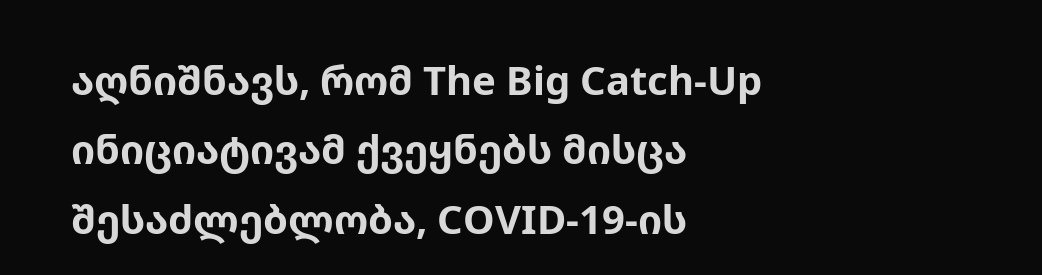აღნიშნავს, რომ The Big Catch-Up ინიციატივამ ქვეყნებს მისცა შესაძლებლობა, COVID-19-ის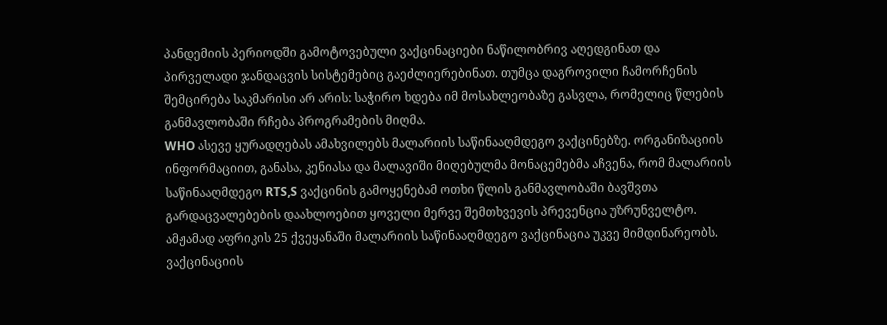პანდემიის პერიოდში გამოტოვებული ვაქცინაციები ნაწილობრივ აღედგინათ და პირველადი ჯანდაცვის სისტემებიც გაეძლიერებინათ. თუმცა დაგროვილი ჩამორჩენის შემცირება საკმარისი არ არის: საჭირო ხდება იმ მოსახლეობაზე გასვლა, რომელიც წლების განმავლობაში რჩება პროგრამების მიღმა.
WHO ასევე ყურადღებას ამახვილებს მალარიის საწინააღმდეგო ვაქცინებზე. ორგანიზაციის ინფორმაციით, განასა, კენიასა და მალავიში მიღებულმა მონაცემებმა აჩვენა, რომ მალარიის საწინააღმდეგო RTS,S ვაქცინის გამოყენებამ ოთხი წლის განმავლობაში ბავშვთა გარდაცვალებების დაახლოებით ყოველი მერვე შემთხვევის პრევენცია უზრუნველტო. ამჟამად აფრიკის 25 ქვეყანაში მალარიის საწინააღმდეგო ვაქცინაცია უკვე მიმდინარეობს.
ვაქცინაციის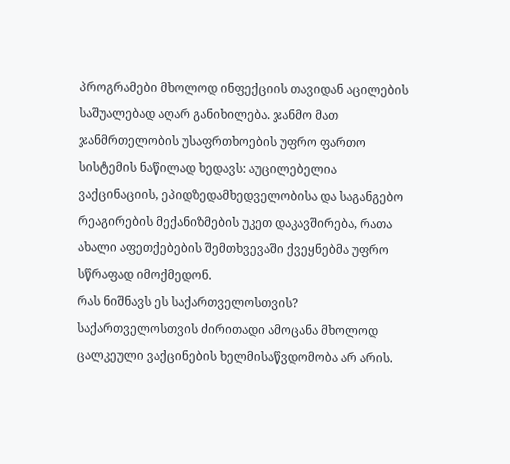პროგრამები მხოლოდ ინფექციის თავიდან აცილების საშუალებად აღარ განიხილება. ჯანმო მათ ჯანმრთელობის უსაფრთხოების უფრო ფართო სისტემის ნაწილად ხედავს: აუცილებელია ვაქცინაციის, ეპიდზედამხედველობისა და საგანგებო რეაგირების მექანიზმების უკეთ დაკავშირება, რათა ახალი აფეთქებების შემთხვევაში ქვეყნებმა უფრო სწრაფად იმოქმედონ.
რას ნიშნავს ეს საქართველოსთვის?
საქართველოსთვის ძირითადი ამოცანა მხოლოდ ცალკეული ვაქცინების ხელმისაწვდომობა არ არის.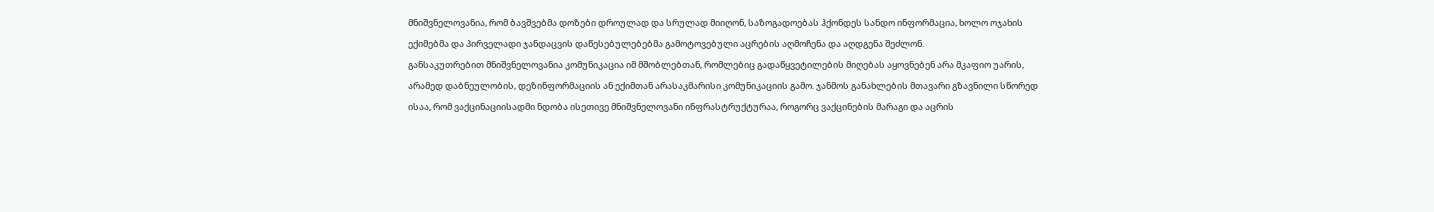მნიშვნელოვანია, რომ ბავშვებმა დოზები დროულად და სრულად მიიღონ, საზოგადოებას ჰქონდეს სანდო ინფორმაცია, ხოლო ოჯახის ექიმებმა და პირველადი ჯანდაცვის დაწესებულებებმა გამოტოვებული აცრების აღმოჩენა და აღდგენა შეძლონ.
განსაკუთრებით მნიშვნელოვანია კომუნიკაცია იმ მშობლებთან, რომლებიც გადაწყვეტილების მიღებას აყოვნებენ არა მკაფიო უარის, არამედ დაბნეულობის, დეზინფორმაციის ან ექიმთან არასაკმარისი კომუნიკაციის გამო. ჯანმოს განახლების მთავარი გზავნილი სწორედ ისაა, რომ ვაქცინაციისადმი ნდობა ისეთივე მნიშვნელოვანი ინფრასტრუქტურაა, როგორც ვაქცინების მარაგი და აცრის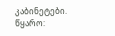კაბინეტები.
წყარო: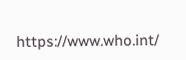https://www.who.int/